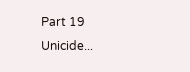Part 19
Unicide...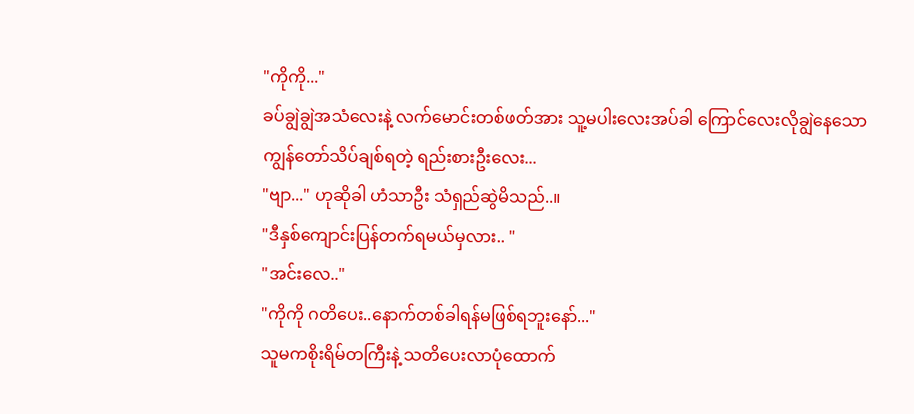"ကိုကို..."
ခပ်ချွဲချွဲအသံလေးနဲ့ လက်မောင်းတစ်ဖတ်အား သူ့မပါးလေးအပ်ခါ ကြောင်လေးလိုချွဲနေသော ကျွန်တော်သိပ်ချစ်ရတဲ့ ရည်းစားဦးလေး...
"ဗျာ..." ဟုဆိုခါ ဟံသာဦး သံရှည်ဆွဲမိသည်..။
"ဒီနှစ်ကျောင်းပြန်တက်ရမယ်မှလား.. "
"အင်းလေ.."
"ကိုကို ဂတိပေး..နောက်တစ်ခါရန်မဖြစ်ရဘူးနော်..."
သူမကစိုးရိမ်တကြီးနဲ့ သတိပေးလာပုံထောက်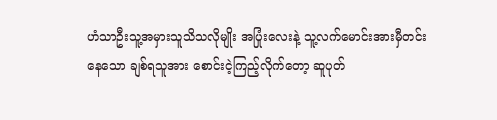ဟံသာဦးသူ့အမှားသူသိသလိုမျိုး အပြုံးလေးနဲ့ သူ့လက်မောင်းအားမှီတင်းနေသော ချစ်ရသူအား စောင်းငဲ့ကြည့်လိုက်တော့ ဆူပုတ်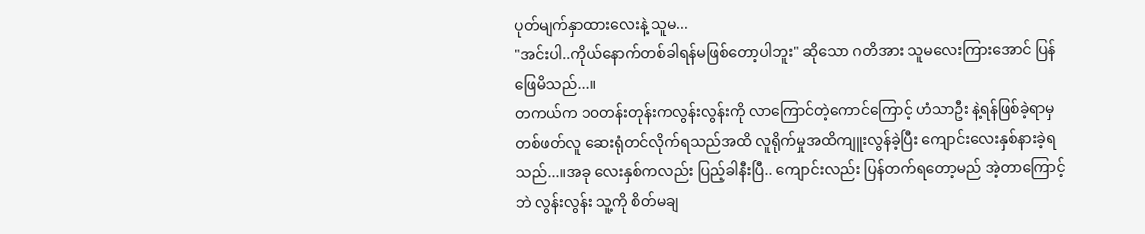ပုတ်မျက်နှာထားလေးနဲ့ သူမ...
"အင်းပါ..ကိုယ်နောက်တစ်ခါရန်မဖြစ်တော့ပါဘူး" ဆိုသော ဂတိအား သူမလေးကြားအောင် ပြန်ဖြေမိသည်...။
တကယ်က ၁၀တန်းတုန်းကလွန်းလွန်းကို လာကြောင်တဲ့ကောင်ကြောင့် ဟံသာဦး နဲ့ရန်ဖြစ်ခဲ့ရာမှ တစ်ဖတ်လူ ဆေးရုံတင်လိုက်ရသည်အထိ လူရိုက်မှုအထိကျူးလွန်ခဲ့ပြီး ကျောင်းလေးနှစ်နားခဲ့ရသည်...။အခု လေးနှစ်ကလည်း ပြည့်ခါနီးပြီ.. ကျောင်းလည်း ပြန်တက်ရတော့မည် အဲ့တာကြောင့်ဘဲ လွန်းလွန်း သူ့ကို စိတ်မချ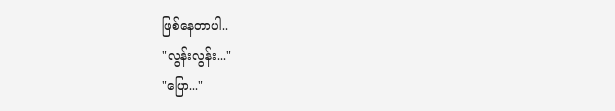ဖြစ်နေတာပါ..
"လွန်းလွန်း..."
"ပြော..."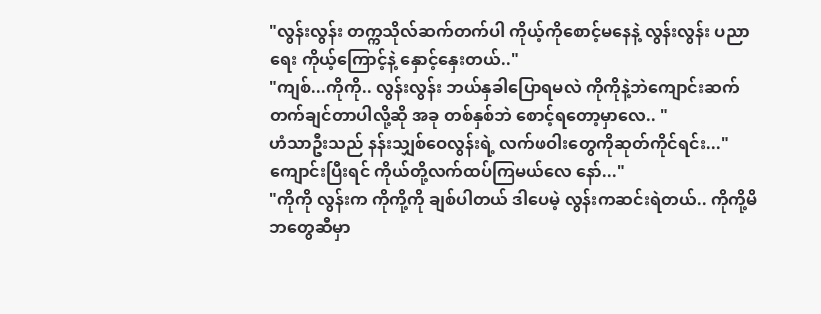"လွန်းလွန်း တက္ကသိုလ်ဆက်တက်ပါ ကိုယ့်ကိုစောင့်မနေနဲ့ လွန်းလွန်း ပညာရေး ကိုယ့်ကြောင့်နဲ့ နှောင့်နှေးတယ်.."
"ကျစ်...ကိုကို.. လွန်းလွန်း ဘယ်နှခါပြောရမလဲ ကိုကိုနဲ့ဘဲကျောင်းဆက်တက်ချင်တာပါလို့ဆို အခု တစ်နှစ်ဘဲ စောင့်ရတော့မှာလေ.. "
ဟံသာဦးသည် နန်းသျှစ်ဝေလွန်းရဲ့ လက်ဖဝါးတွေကိုဆုတ်ကိုင်ရင်း..."ကျောင်းပြီးရင် ကိုယ်တို့လက်ထပ်ကြမယ်လေ နော်..."
"ကိုကို လွန်းက ကိုကို့ကို ချစ်ပါတယ် ဒါပေမဲ့ လွန်းကဆင်းရဲတယ်.. ကိုကို့မိဘတွေဆီမှာ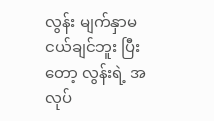လွန်း မျက်နှာမငယ်ချင်ဘူး ပြီးတော့ လွန်းရဲ့ အလုပ်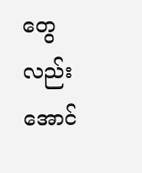တွေလည်း အောင်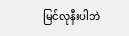မြင်လုနီးပါဘဲ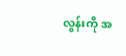လွန်းကို အ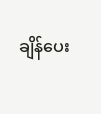ချိန်ပေး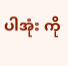ပါအုံး ကို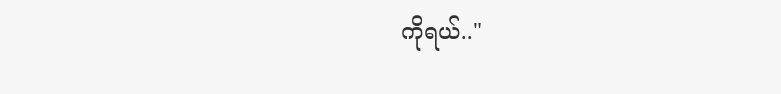ကိုရယ်.."